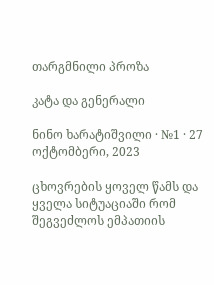თარგმნილი პროზა

კატა და გენერალი

ნინო ხარატიშვილი · №1 · 27 ოქტომბერი, 2023

ცხოვრების ყოველ წამს და ყველა სიტუაციაში რომ შეგვეძლოს ემპათიის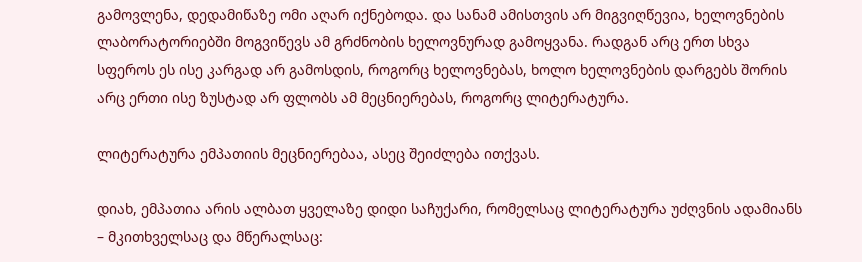გამოვლენა, დედამიწაზე ომი აღარ იქნებოდა. და სანამ ამისთვის არ მიგვიღწევია, ხელოვნების ლაბორატორიებში მოგვიწევს ამ გრძნობის ხელოვნურად გამოყვანა. რადგან არც ერთ სხვა სფეროს ეს ისე კარგად არ გამოსდის, როგორც ხელოვნებას, ხოლო ხელოვნების დარგებს შორის არც ერთი ისე ზუსტად არ ფლობს ამ მეცნიერებას, როგორც ლიტერატურა.

ლიტერატურა ემპათიის მეცნიერებაა, ასეც შეიძლება ითქვას.

დიახ, ემპათია არის ალბათ ყველაზე დიდი საჩუქარი, რომელსაც ლიტერატურა უძღვნის ადამიანს – მკითხველსაც და მწერალსაც: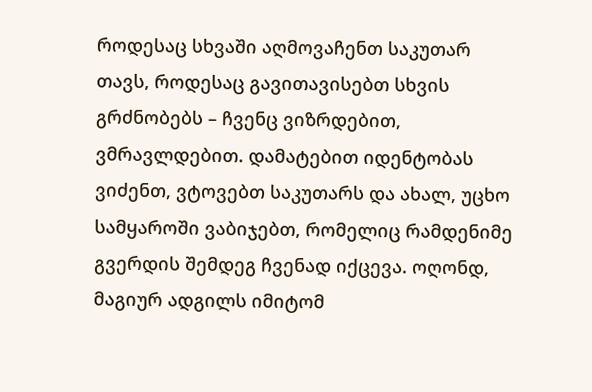როდესაც სხვაში აღმოვაჩენთ საკუთარ თავს, როდესაც გავითავისებთ სხვის გრძნობებს – ჩვენც ვიზრდებით, ვმრავლდებით. დამატებით იდენტობას ვიძენთ, ვტოვებთ საკუთარს და ახალ, უცხო სამყაროში ვაბიჯებთ, რომელიც რამდენიმე გვერდის შემდეგ ჩვენად იქცევა. ოღონდ, მაგიურ ადგილს იმიტომ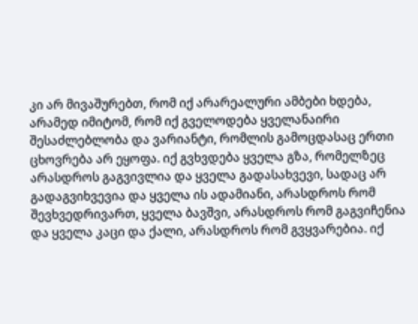კი არ მივაშურებთ, რომ იქ არარეალური ამბები ხდება, არამედ იმიტომ, რომ იქ გველოდება ყველანაირი შესაძლებლობა და ვარიანტი, რომლის გამოცდასაც ერთი ცხოვრება არ ეყოფა. იქ გვხვდება ყველა გზა, რომელზეც არასდროს გაგვივლია და ყველა გადასახვევი, სადაც არ გადაგვიხვევია და ყველა ის ადამიანი, არასდროს რომ შევხვედრივართ, ყველა ბავშვი, არასდროს რომ გაგვიჩენია და ყველა კაცი და ქალი, არასდროს რომ გვყვარებია. იქ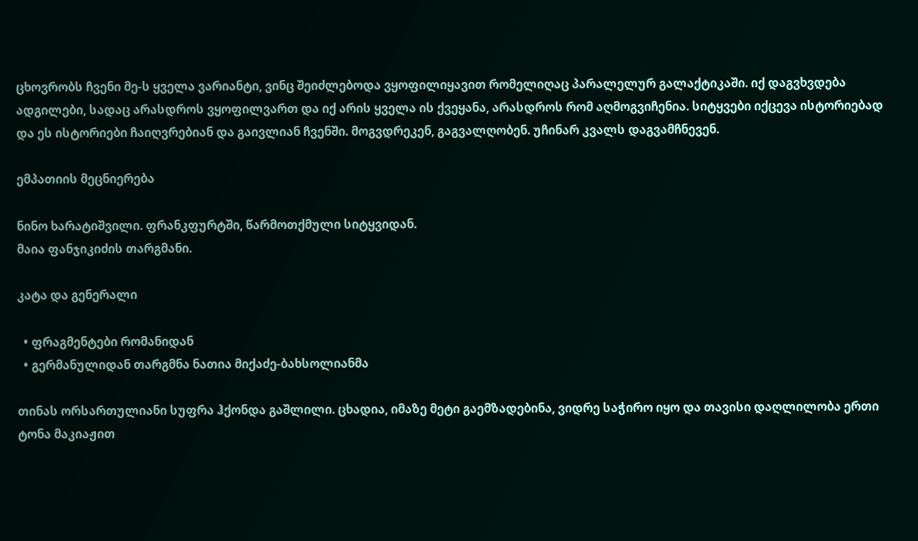ცხოვრობს ჩვენი მე-ს ყველა ვარიანტი, ვინც შეიძლებოდა ვყოფილიყავით რომელიღაც პარალელურ გალაქტიკაში. იქ დაგვხვდება ადგილები, სადაც არასდროს ვყოფილვართ და იქ არის ყველა ის ქვეყანა, არასდროს რომ აღმოგვიჩენია. სიტყვები იქცევა ისტორიებად და ეს ისტორიები ჩაიღვრებიან და გაივლიან ჩვენში. მოგვდრეკენ, გაგვალღობენ. უჩინარ კვალს დაგვამჩნევენ.

ემპათიის მეცნიერება

ნინო ხარატიშვილი. ფრანკფურტში, წარმოთქმული სიტყვიდან.
მაია ფანჯიკიძის თარგმანი.

კატა და გენერალი

  • ფრაგმენტები რომანიდან
  • გერმანულიდან თარგმნა ნათია მიქაძე-ბახსოლიანმა

თინას ორსართულიანი სუფრა ჰქონდა გაშლილი. ცხადია, იმაზე მეტი გაემზადებინა, ვიდრე საჭირო იყო და თავისი დაღლილობა ერთი ტონა მაკიაჟით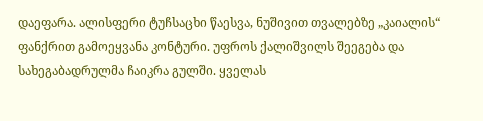დაეფარა. ალისფერი ტუჩსაცხი წაესვა, ნუშივით თვალებზე „კაიალის“ ფანქრით გამოეყვანა კონტური. უფროს ქალიშვილს შეეგება და სახეგაბადრულმა ჩაიკრა გულში. ყველას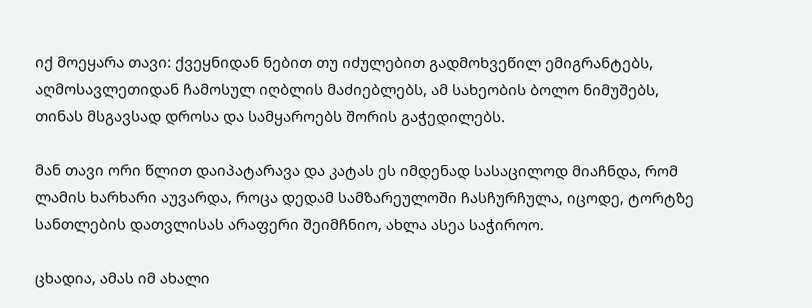იქ მოეყარა თავი: ქვეყნიდან ნებით თუ იძულებით გადმოხვეწილ ემიგრანტებს, აღმოსავლეთიდან ჩამოსულ იღბლის მაძიებლებს, ამ სახეობის ბოლო ნიმუშებს, თინას მსგავსად დროსა და სამყაროებს შორის გაჭედილებს.

მან თავი ორი წლით დაიპატარავა და კატას ეს იმდენად სასაცილოდ მიაჩნდა, რომ ლამის ხარხარი აუვარდა, როცა დედამ სამზარეულოში ჩასჩურჩულა, იცოდე, ტორტზე სანთლების დათვლისას არაფერი შეიმჩნიო, ახლა ასეა საჭიროო.

ცხადია, ამას იმ ახალი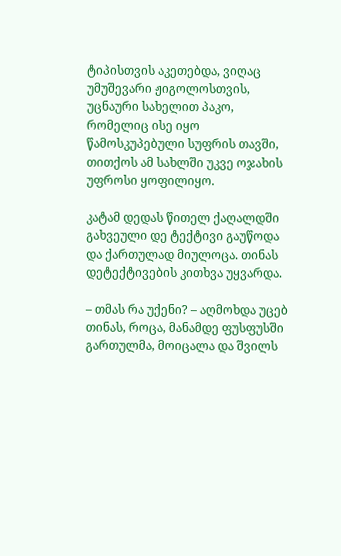ტიპისთვის აკეთებდა, ვიღაც უმუშევარი ჟიგოლოსთვის, უცნაური სახელით პაკო, რომელიც ისე იყო წამოსკუპებული სუფრის თავში, თითქოს ამ სახლში უკვე ოჯახის უფროსი ყოფილიყო.

კატამ დედას წითელ ქაღალდში გახვეული დე ტექტივი გაუწოდა და ქართულად მიულოცა. თინას დეტექტივების კითხვა უყვარდა.

– თმას რა უქენი? – აღმოხდა უცებ თინას, როცა, მანამდე ფუსფუსში გართულმა, მოიცალა და შვილს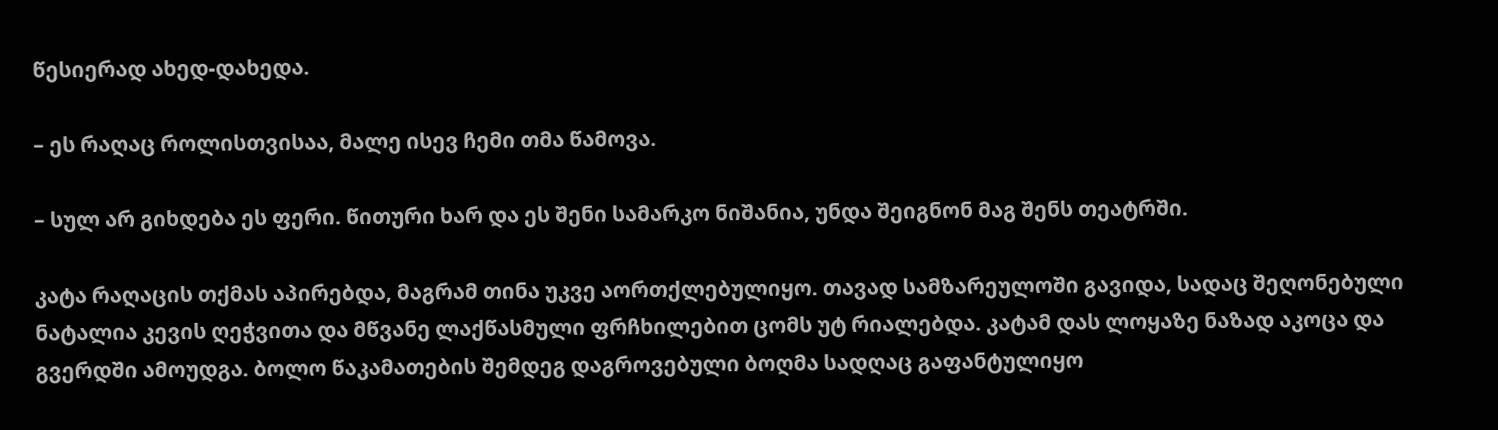წესიერად ახედ-დახედა.

– ეს რაღაც როლისთვისაა, მალე ისევ ჩემი თმა წამოვა.

– სულ არ გიხდება ეს ფერი. წითური ხარ და ეს შენი სამარკო ნიშანია, უნდა შეიგნონ მაგ შენს თეატრში.

კატა რაღაცის თქმას აპირებდა, მაგრამ თინა უკვე აორთქლებულიყო. თავად სამზარეულოში გავიდა, სადაც შეღონებული ნატალია კევის ღეჭვითა და მწვანე ლაქწასმული ფრჩხილებით ცომს უტ რიალებდა. კატამ დას ლოყაზე ნაზად აკოცა და გვერდში ამოუდგა. ბოლო წაკამათების შემდეგ დაგროვებული ბოღმა სადღაც გაფანტულიყო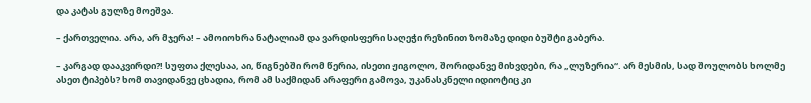და კატას გულზე მოეშვა.

– ქართველია. არა, არ მჯერა! – ამოიოხრა ნატალიამ და ვარდისფერი საღეჭი რეზინით ზომაზე დიდი ბუშტი გაბერა.

– კარგად დააკვირდი?! სუფთა ქლესაა, აი, წიგნებში რომ წერია, ისეთი ჟიგოლო, შორიდანვე მიხვდები, რა „ლუზერია“. არ მესმის, სად შოულობს ხოლმე ასეთ ტიპებს? ხომ თავიდანვე ცხადია, რომ ამ საქმიდან არაფერი გამოვა, უკანასკნელი იდიოტიც კი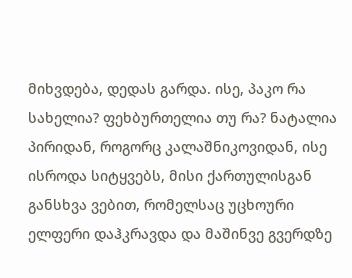მიხვდება, დედას გარდა. ისე, პაკო რა სახელია? ფეხბურთელია თუ რა? ნატალია პირიდან, როგორც კალაშნიკოვიდან, ისე ისროდა სიტყვებს, მისი ქართულისგან განსხვა ვებით, რომელსაც უცხოური ელფერი დაჰკრავდა და მაშინვე გვერდზე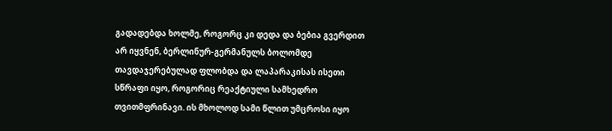გადადებდა ხოლმე, როგორც კი დედა და ბებია გვერდით არ იყვნენ, ბერლინურ-გერმანულს ბოლომდე თავდაჯერებულად ფლობდა და ლაპარაკისას ისეთი სწრაფი იყო, როგორიც რეაქტიული სამხედრო თვითმფრინავი. ის მხოლოდ სამი წლით უმცროსი იყო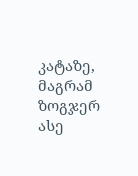კატაზე, მაგრამ ზოგჯერ ასე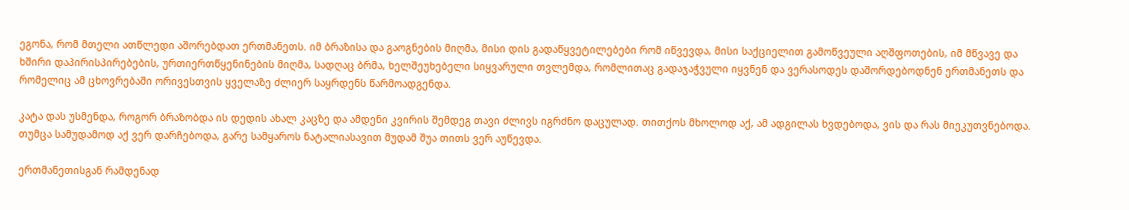ეგონა, რომ მთელი ათწლედი აშორებდათ ერთმანეთს. იმ ბრაზისა და გაოგნების მიღმა, მისი დის გადაწყვეტილებები რომ იწვევდა, მისი საქციელით გამოწვეული აღშფოთების, იმ მწვავე და ხშირი დაპირისპირებების, ურთიერთწყენინების მიღმა, სადღაც ბრმა, ხელშეუხებელი სიყვარული თვლემდა, რომლითაც გადაჯაჭვული იყვნენ და ვერასოდეს დაშორდებოდნენ ერთმანეთს და რომელიც ამ ცხოვრებაში ორივესთვის ყველაზე ძლიერ საყრდენს წარმოადგენდა.

კატა დას უსმენდა, როგორ ბრაზობდა ის დედის ახალ კაცზე და ამდენი კვირის შემდეგ თავი ძლივს იგრძნო დაცულად. თითქოს მხოლოდ აქ, ამ ადგილას ხვდებოდა, ვის და რას მიეკუთვნებოდა. თუმცა სამუდამოდ აქ ვერ დარჩებოდა, გარე სამყაროს ნატალიასავით მუდამ შუა თითს ვერ აუწევდა.

ერთმანეთისგან რამდენად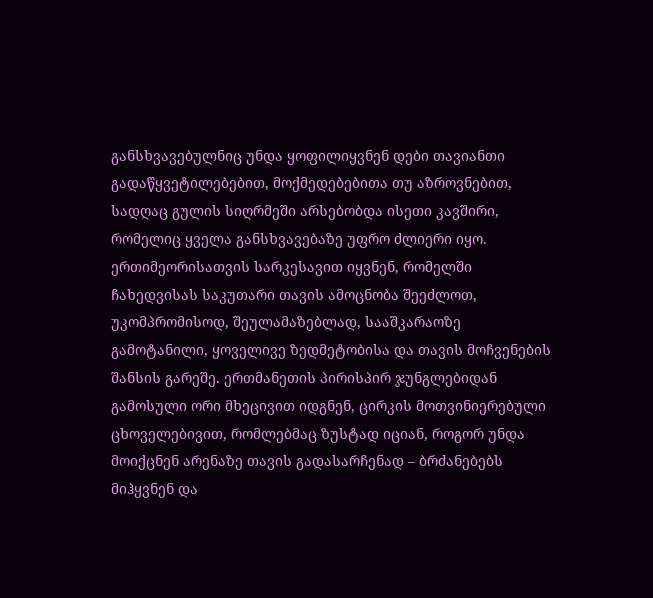განსხვავებულნიც უნდა ყოფილიყვნენ დები თავიანთი გადაწყვეტილებებით, მოქმედებებითა თუ აზროვნებით, სადღაც გულის სიღრმეში არსებობდა ისეთი კავშირი, რომელიც ყველა განსხვავებაზე უფრო ძლიერი იყო. ერთიმეორისათვის სარკესავით იყვნენ, რომელში ჩახედვისას საკუთარი თავის ამოცნობა შეეძლოთ, უკომპრომისოდ, შეულამაზებლად, სააშკარაოზე გამოტანილი, ყოველივე ზედმეტობისა და თავის მოჩვენების შანსის გარეშე. ერთმანეთის პირისპირ ჯუნგლებიდან გამოსული ორი მხეცივით იდგნენ, ცირკის მოთვინიერებული ცხოველებივით, რომლებმაც ზუსტად იციან, როგორ უნდა მოიქცნენ არენაზე თავის გადასარჩენად – ბრძანებებს მიჰყვნენ და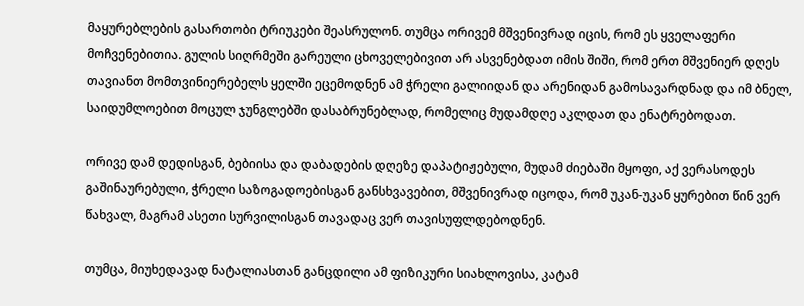მაყურებლების გასართობი ტრიუკები შეასრულონ. თუმცა ორივემ მშვენივრად იცის, რომ ეს ყველაფერი მოჩვენებითია. გულის სიღრმეში გარეული ცხოველებივით არ ასვენებდათ იმის შიში, რომ ერთ მშვენიერ დღეს თავიანთ მომთვინიერებელს ყელში ეცემოდნენ ამ ჭრელი გალიიდან და არენიდან გამოსავარდნად და იმ ბნელ, საიდუმლოებით მოცულ ჯუნგლებში დასაბრუნებლად, რომელიც მუდამდღე აკლდათ და ენატრებოდათ.

ორივე დამ დედისგან, ბებიისა და დაბადების დღეზე დაპატიჟებული, მუდამ ძიებაში მყოფი, აქ ვერასოდეს გაშინაურებული, ჭრელი საზოგადოებისგან განსხვავებით, მშვენივრად იცოდა, რომ უკან-უკან ყურებით წინ ვერ წახვალ, მაგრამ ასეთი სურვილისგან თავადაც ვერ თავისუფლდებოდნენ.

თუმცა, მიუხედავად ნატალიასთან განცდილი ამ ფიზიკური სიახლოვისა, კატამ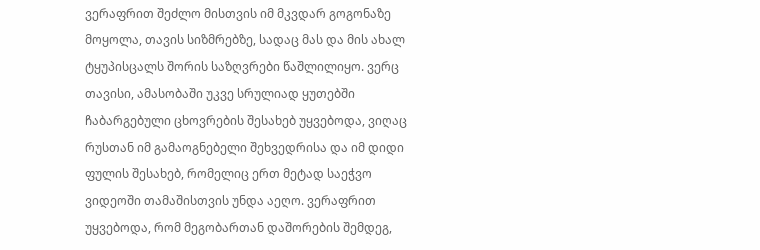ვერაფრით შეძლო მისთვის იმ მკვდარ გოგონაზე მოყოლა, თავის სიზმრებზე, სადაც მას და მის ახალ ტყუპისცალს შორის საზღვრები წაშლილიყო. ვერც თავისი, ამასობაში უკვე სრულიად ყუთებში ჩაბარგებული ცხოვრების შესახებ უყვებოდა, ვიღაც რუსთან იმ გამაოგნებელი შეხვედრისა და იმ დიდი ფულის შესახებ, რომელიც ერთ მეტად საეჭვო ვიდეოში თამაშისთვის უნდა აეღო. ვერაფრით უყვებოდა, რომ მეგობართან დაშორების შემდეგ,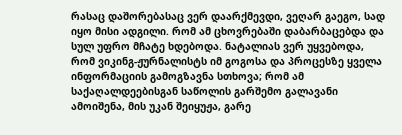რასაც დაშორებასაც ვერ დაარქმევდი, ვეღარ გაეგო, სად იყო მისი ადგილი. რომ ამ ცხოვრებაში დაბარბაცებდა და სულ უფრო მჩატე ხდებოდა. ნატალიას ვერ უყვებოდა, რომ ვიკინგ-ჟურნალისტს იმ გოგოსა და პროცესზე ყველა ინფორმაციის გამოგზავნა სთხოვა; რომ ამ საქაღალდეებისგან საწოლის გარშემო გალავანი ამოიშენა, მის უკან შეიყუჟა, გარე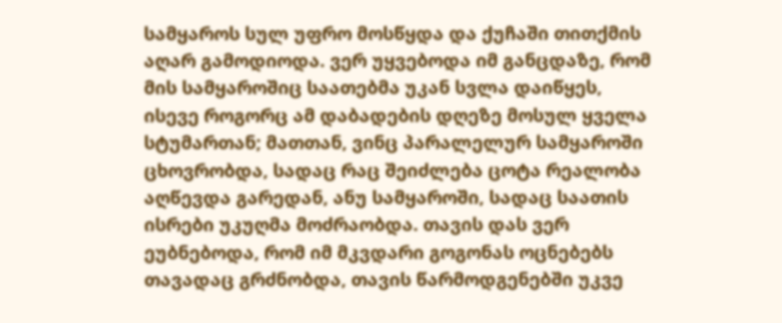სამყაროს სულ უფრო მოსწყდა და ქუჩაში თითქმის აღარ გამოდიოდა. ვერ უყვებოდა იმ განცდაზე, რომ მის სამყაროშიც საათებმა უკან სვლა დაიწყეს, ისევე როგორც ამ დაბადების დღეზე მოსულ ყველა სტუმართან; მათთან, ვინც პარალელურ სამყაროში ცხოვრობდა, სადაც რაც შეიძლება ცოტა რეალობა აღწევდა გარედან, ანუ სამყაროში, სადაც საათის ისრები უკუღმა მოძრაობდა. თავის დას ვერ ეუბნებოდა, რომ იმ მკვდარი გოგონას ოცნებებს თავადაც გრძნობდა, თავის წარმოდგენებში უკვე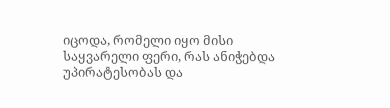იცოდა, რომელი იყო მისი საყვარელი ფერი, რას ანიჭებდა უპირატესობას და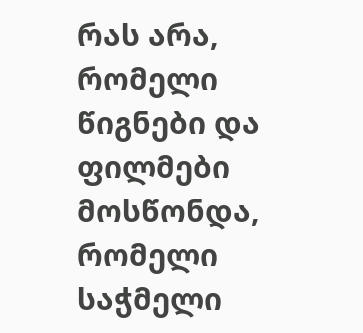რას არა, რომელი წიგნები და ფილმები მოსწონდა, რომელი საჭმელი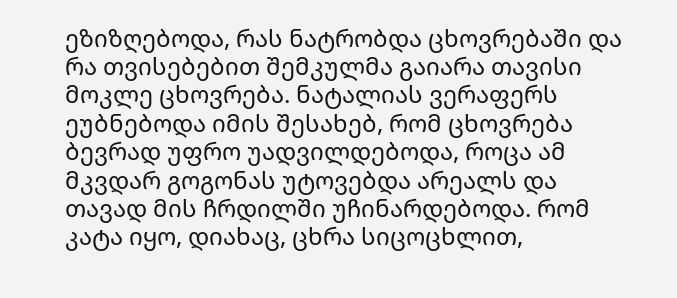ეზიზღებოდა, რას ნატრობდა ცხოვრებაში და რა თვისებებით შემკულმა გაიარა თავისი მოკლე ცხოვრება. ნატალიას ვერაფერს ეუბნებოდა იმის შესახებ, რომ ცხოვრება ბევრად უფრო უადვილდებოდა, როცა ამ მკვდარ გოგონას უტოვებდა არეალს და თავად მის ჩრდილში უჩინარდებოდა. რომ კატა იყო, დიახაც, ცხრა სიცოცხლით,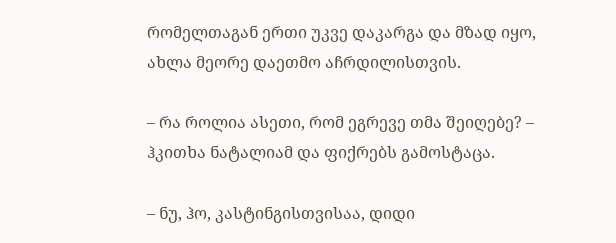რომელთაგან ერთი უკვე დაკარგა და მზად იყო, ახლა მეორე დაეთმო აჩრდილისთვის.

– რა როლია ასეთი, რომ ეგრევე თმა შეიღებე? – ჰკითხა ნატალიამ და ფიქრებს გამოსტაცა.

– ნუ, ჰო, კასტინგისთვისაა, დიდი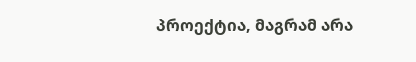პროექტია, მაგრამ არა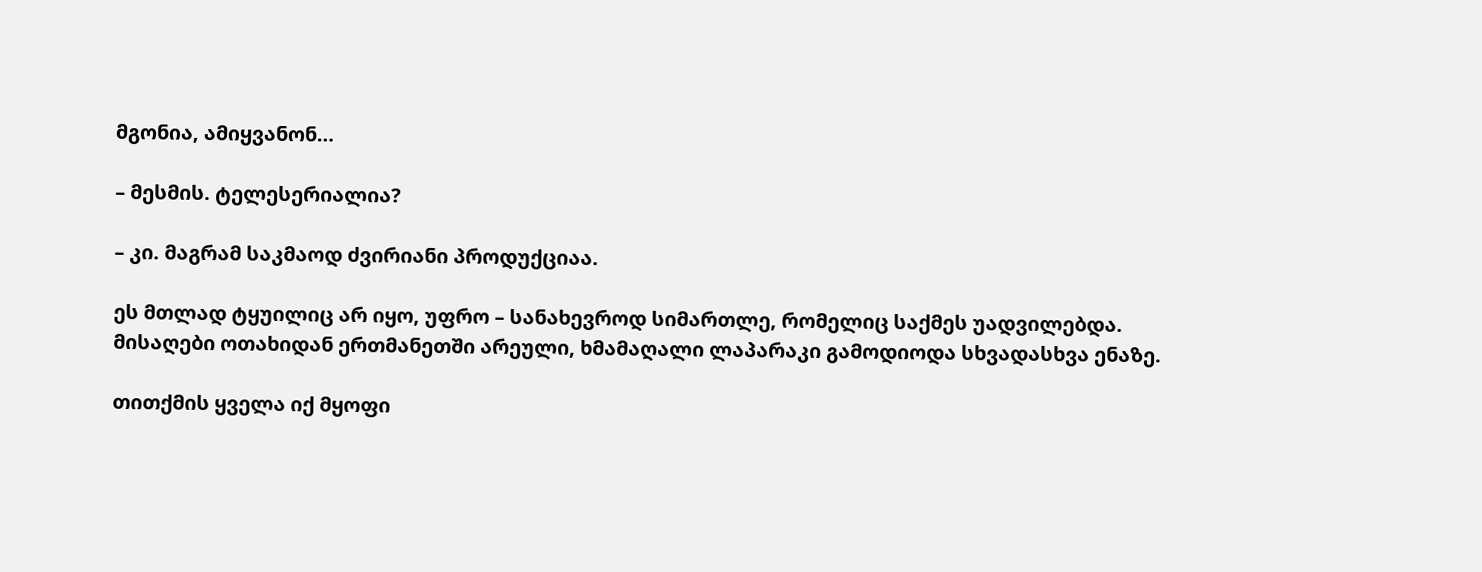მგონია, ამიყვანონ…

– მესმის. ტელესერიალია?

– კი. მაგრამ საკმაოდ ძვირიანი პროდუქციაა.

ეს მთლად ტყუილიც არ იყო, უფრო – სანახევროდ სიმართლე, რომელიც საქმეს უადვილებდა. მისაღები ოთახიდან ერთმანეთში არეული, ხმამაღალი ლაპარაკი გამოდიოდა სხვადასხვა ენაზე.

თითქმის ყველა იქ მყოფი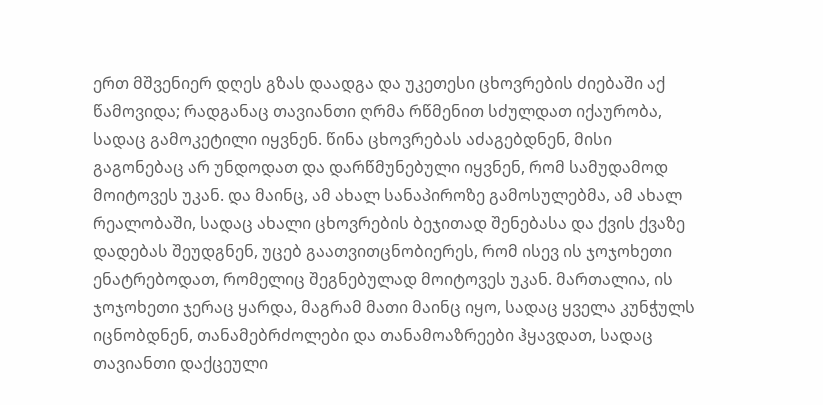ერთ მშვენიერ დღეს გზას დაადგა და უკეთესი ცხოვრების ძიებაში აქ წამოვიდა; რადგანაც თავიანთი ღრმა რწმენით სძულდათ იქაურობა, სადაც გამოკეტილი იყვნენ. წინა ცხოვრებას აძაგებდნენ, მისი გაგონებაც არ უნდოდათ და დარწმუნებული იყვნენ, რომ სამუდამოდ მოიტოვეს უკან. და მაინც, ამ ახალ სანაპიროზე გამოსულებმა, ამ ახალ რეალობაში, სადაც ახალი ცხოვრების ბეჯითად შენებასა და ქვის ქვაზე დადებას შეუდგნენ, უცებ გაათვითცნობიერეს, რომ ისევ ის ჯოჯოხეთი ენატრებოდათ, რომელიც შეგნებულად მოიტოვეს უკან. მართალია, ის ჯოჯოხეთი ჯერაც ყარდა, მაგრამ მათი მაინც იყო, სადაც ყველა კუნჭულს იცნობდნენ, თანამებრძოლები და თანამოაზრეები ჰყავდათ, სადაც თავიანთი დაქცეული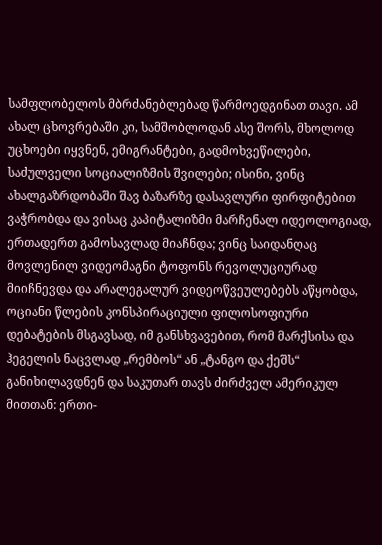სამფლობელოს მბრძანებლებად წარმოედგინათ თავი. ამ ახალ ცხოვრებაში კი, სამშობლოდან ასე შორს, მხოლოდ უცხოები იყვნენ, ემიგრანტები, გადმოხვეწილები, საძულველი სოციალიზმის შვილები; ისინი, ვინც ახალგაზრდობაში შავ ბაზარზე დასავლური ფირფიტებით ვაჭრობდა და ვისაც კაპიტალიზმი მარჩენალ იდეოლოგიად, ერთადერთ გამოსავლად მიაჩნდა; ვინც საიდანღაც მოვლენილ ვიდეომაგნი ტოფონს რევოლუციურად მიიჩნევდა და არალეგალურ ვიდეოწვეულებებს აწყობდა, ოციანი წლების კონსპირაციული ფილოსოფიური დებატების მსგავსად, იმ განსხვავებით, რომ მარქსისა და ჰეგელის ნაცვლად „რემბოს“ ან „ტანგო და ქეშს“ განიხილავდნენ და საკუთარ თავს ძირძველ ამერიკულ მითთან: ერთი-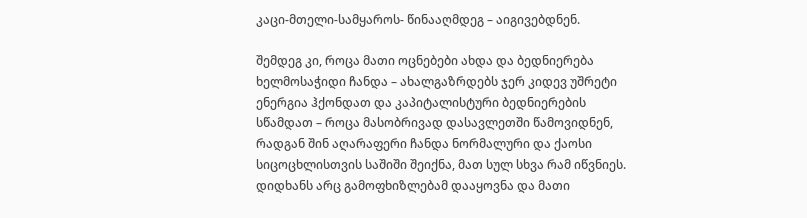კაცი-მთელი-სამყაროს- წინააღმდეგ – აიგივებდნენ.

შემდეგ კი, როცა მათი ოცნებები ახდა და ბედნიერება ხელმოსაჭიდი ჩანდა – ახალგაზრდებს ჯერ კიდევ უშრეტი ენერგია ჰქონდათ და კაპიტალისტური ბედნიერების სწამდათ – როცა მასობრივად დასავლეთში წამოვიდნენ, რადგან შინ აღარაფერი ჩანდა ნორმალური და ქაოსი სიცოცხლისთვის საშიში შეიქნა, მათ სულ სხვა რამ იწვნიეს. დიდხანს არც გამოფხიზლებამ დააყოვნა და მათი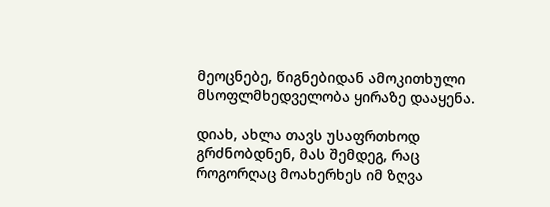მეოცნებე, წიგნებიდან ამოკითხული მსოფლმხედველობა ყირაზე დააყენა.

დიახ, ახლა თავს უსაფრთხოდ გრძნობდნენ, მას შემდეგ, რაც როგორღაც მოახერხეს იმ ზღვა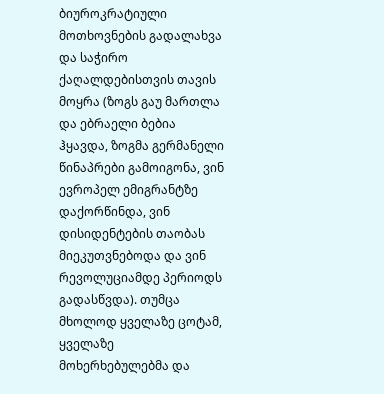ბიუროკრატიული მოთხოვნების გადალახვა და საჭირო ქაღალდებისთვის თავის მოყრა (ზოგს გაუ მართლა და ებრაელი ბებია ჰყავდა, ზოგმა გერმანელი წინაპრები გამოიგონა, ვინ ევროპელ ემიგრანტზე დაქორწინდა, ვინ დისიდენტების თაობას მიეკუთვნებოდა და ვინ რევოლუციამდე პერიოდს გადასწვდა). თუმცა მხოლოდ ყველაზე ცოტამ, ყველაზე მოხერხებულებმა და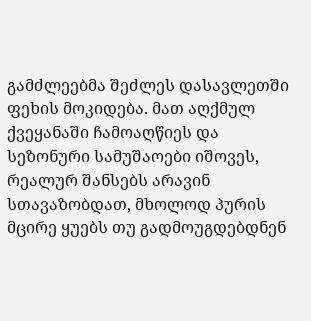გამძლეებმა შეძლეს დასავლეთში ფეხის მოკიდება. მათ აღქმულ ქვეყანაში ჩამოაღწიეს და სეზონური სამუშაოები იშოვეს, რეალურ შანსებს არავინ სთავაზობდათ, მხოლოდ პურის მცირე ყუებს თუ გადმოუგდებდნენ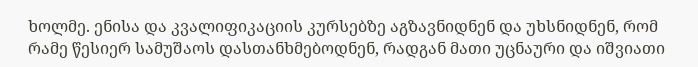ხოლმე. ენისა და კვალიფიკაციის კურსებზე აგზავნიდნენ და უხსნიდნენ, რომ რამე წესიერ სამუშაოს დასთანხმებოდნენ, რადგან მათი უცნაური და იშვიათი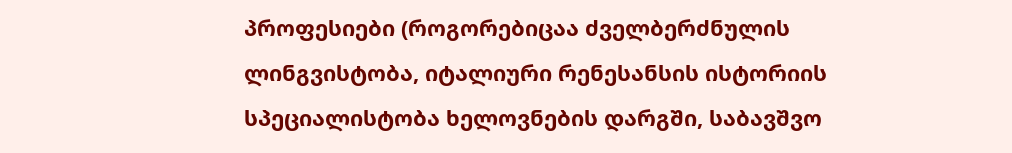პროფესიები (როგორებიცაა ძველბერძნულის ლინგვისტობა, იტალიური რენესანსის ისტორიის სპეციალისტობა ხელოვნების დარგში, საბავშვო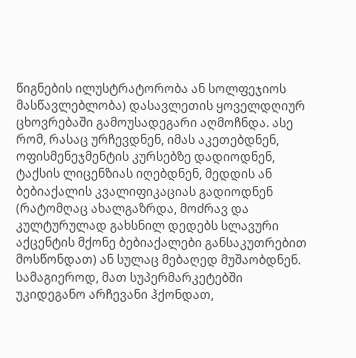წიგნების ილუსტრატორობა ან სოლფეჯიოს მასწავლებლობა) დასავლეთის ყოველდღიურ ცხოვრებაში გამოუსადეგარი აღმოჩნდა. ასე რომ, რასაც ურჩევდნენ, იმას აკეთებდნენ, ოფისმენეჯმენტის კურსებზე დადიოდნენ, ტაქსის ლიცენზიას იღებდნენ, მედდის ან ბებიაქალის კვალიფიკაციას გადიოდნენ (რატომღაც ახალგაზრდა, მოძრავ და კულტურულად გახსნილ დედებს სლავური აქცენტის მქონე ბებიაქალები განსაკუთრებით მოსწონდათ) ან სულაც მებაღედ მუშაობდნენ. სამაგიეროდ, მათ სუპერმარკეტებში უკიდეგანო არჩევანი ჰქონდათ,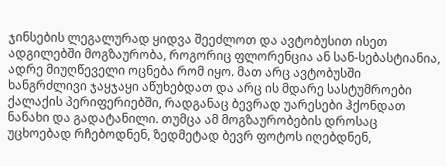ჯინსების ლეგალურად ყიდვა შეეძლოთ და ავტობუსით ისეთ ადგილებში მოგზაურობა, როგორიც ფლორენცია ან სან-სებასტიანია, ადრე მიუღწეველი ოცნება რომ იყო. მათ არც ავტობუსში ხანგრძლივი ჯაყჯაყი აწუხებდათ და არც ის მდარე სასტუმროები ქალაქის პერიფერიებში, რადგანაც ბევრად უარესები ჰქონდათ ნანახი და გადატანილი. თუმცა ამ მოგზაურობების დროსაც უცხოებად რჩებოდნენ, ზედმეტად ბევრ ფოტოს იღებდნენ,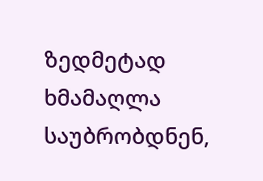ზედმეტად ხმამაღლა საუბრობდნენ,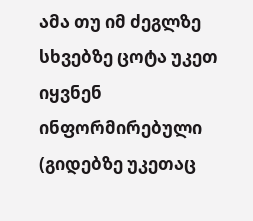ამა თუ იმ ძეგლზე სხვებზე ცოტა უკეთ იყვნენ ინფორმირებული (გიდებზე უკეთაც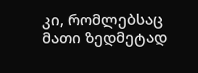კი, რომლებსაც მათი ზედმეტად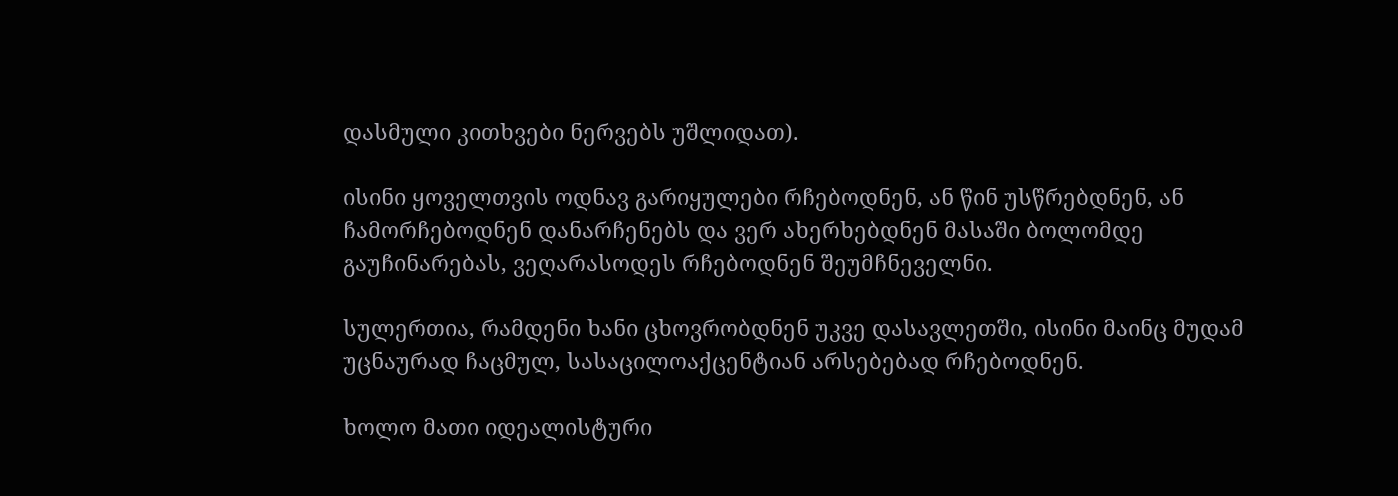დასმული კითხვები ნერვებს უშლიდათ).

ისინი ყოველთვის ოდნავ გარიყულები რჩებოდნენ, ან წინ უსწრებდნენ, ან ჩამორჩებოდნენ დანარჩენებს და ვერ ახერხებდნენ მასაში ბოლომდე გაუჩინარებას, ვეღარასოდეს რჩებოდნენ შეუმჩნეველნი.

სულერთია, რამდენი ხანი ცხოვრობდნენ უკვე დასავლეთში, ისინი მაინც მუდამ უცნაურად ჩაცმულ, სასაცილოაქცენტიან არსებებად რჩებოდნენ.

ხოლო მათი იდეალისტური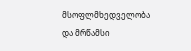მსოფლმხედველობა და მრწამსი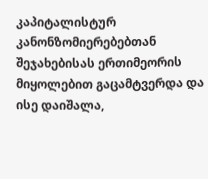კაპიტალისტურ კანონზომიერებებთან შეჯახებისას ერთიმეორის მიყოლებით გაცამტვერდა და ისე დაიშალა,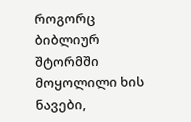როგორც ბიბლიურ შტორმში მოყოლილი ხის ნავები,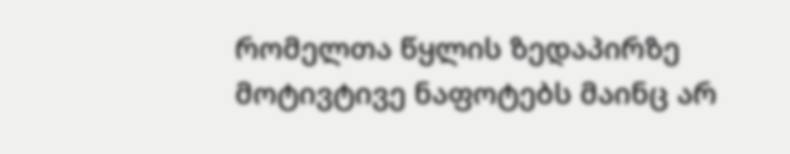რომელთა წყლის ზედაპირზე მოტივტივე ნაფოტებს მაინც არ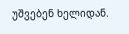უშვებენ ხელიდან.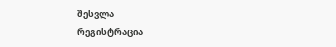შესვლა
რეგისტრაცია